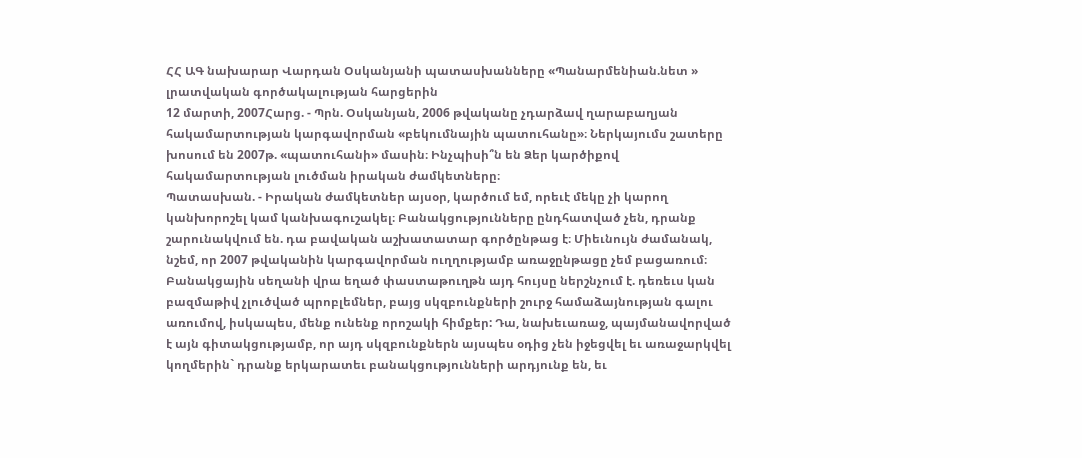ՀՀ ԱԳ նախարար Վարդան Օսկանյանի պատասխանները «Պանարմենիան.նետ » լրատվական գործակալության հարցերին
12 մարտի, 2007Հարց. - Պրն. Օսկանյան, 2006 թվականը չդարձավ ղարաբաղյան հակամարտության կարգավորման «բեկումնային պատուհանը»։ Ներկայումս շատերը խոսում են 2007թ. «պատուհանի» մասին։ Ինչպիսի՞ն են Ձեր կարծիքով հակամարտության լուծման իրական ժամկետները։
Պատասխան. - Իրական ժամկետներ այսօր, կարծում եմ, որեւէ մեկը չի կարող կանխորոշել կամ կանխագուշակել։ Բանակցությունները ընդհատված չեն, դրանք շարունակվում են. դա բավական աշխատատար գործընթաց է։ Միեւնույն ժամանակ, նշեմ, որ 2007 թվականին կարգավորման ուղղությամբ առաջընթացը չեմ բացառում։ Բանակցային սեղանի վրա եղած փաստաթուղթն այդ հույսը ներշնչում է. դեռեւս կան բազմաթիվ չլուծված պրոբլեմներ, բայց սկզբունքների շուրջ համաձայնության գալու առումով, իսկապես, մենք ունենք որոշակի հիմքեր: Դա, նախեւառաջ, պայմանավորված է այն գիտակցությամբ, որ այդ սկզբունքներն այսպես օդից չեն իջեցվել եւ առաջարկվել կողմերին` դրանք երկարատեւ բանակցությունների արդյունք են, եւ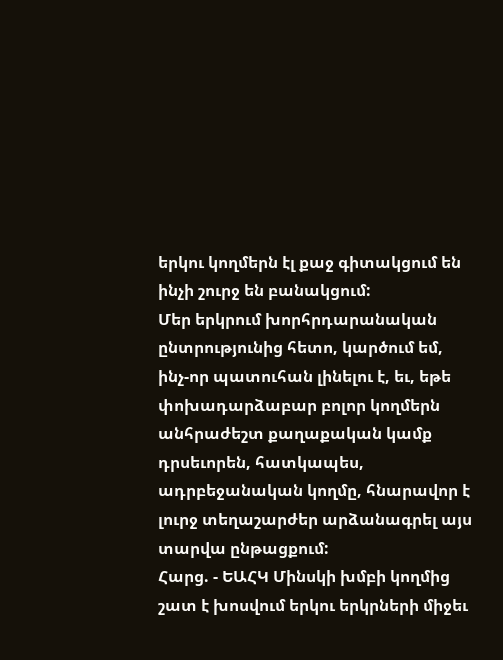երկու կողմերն էլ քաջ գիտակցում են ինչի շուրջ են բանակցում:
Մեր երկրում խորհրդարանական ընտրությունից հետո, կարծում եմ, ինչ-որ պատուհան լինելու է, եւ, եթե փոխադարձաբար բոլոր կողմերն անհրաժեշտ քաղաքական կամք դրսեւորեն, հատկապես, ադրբեջանական կողմը, հնարավոր է լուրջ տեղաշարժեր արձանագրել այս տարվա ընթացքում:
Հարց. - ԵԱՀԿ Մինսկի խմբի կողմից շատ է խոսվում երկու երկրների միջեւ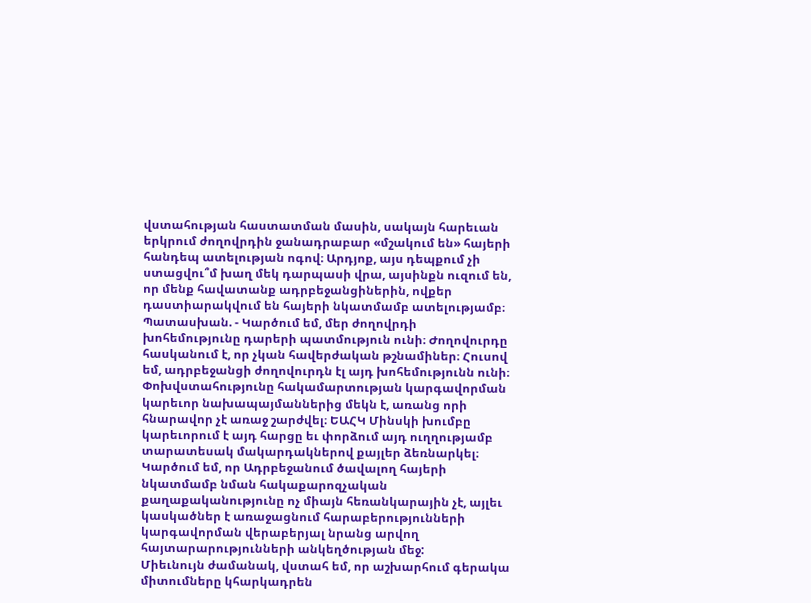վստահության հաստատման մասին, սակայն հարեւան երկրում ժողովրդին ջանադրաբար «մշակում են» հայերի հանդեպ ատելության ոգով։ Արդյոք, այս դեպքում չի ստացվու՞մ խաղ մեկ դարպասի վրա, այսինքն ուզում են, որ մենք հավատանք ադրբեջանցիներին, ովքեր դաստիարակվում են հայերի նկատմամբ ատելությամբ։
Պատասխան. - Կարծում եմ, մեր ժողովրդի խոհեմությունը դարերի պատմություն ունի։ Ժողովուրդը հասկանում է, որ չկան հավերժական թշնամիներ։ Հուսով եմ, ադրբեջանցի ժողովուրդն էլ այդ խոհեմությունն ունի։ Փոխվստահությունը հակամարտության կարգավորման կարեւոր նախապայմաններից մեկն է, առանց որի հնարավոր չէ առաջ շարժվել։ ԵԱՀԿ Մինսկի խումբը կարեւորում է այդ հարցը եւ փորձում այդ ուղղությամբ տարատեսակ մակարդակներով քայլեր ձեռնարկել։
Կարծում եմ, որ Ադրբեջանում ծավալող հայերի նկատմամբ նման հակաքարոզչական քաղաքականությունը ոչ միայն հեռանկարային չէ, այլեւ կասկածներ է առաջացնում հարաբերությունների կարգավորման վերաբերյալ նրանց արվող հայտարարությունների անկեղծության մեջ:
Միեւնույն ժամանակ, վստահ եմ, որ աշխարհում գերակա միտումները կհարկադրեն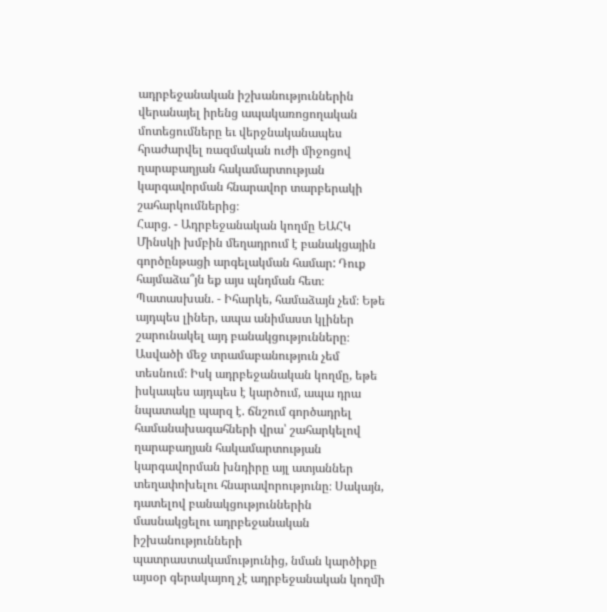ադրբեջանական իշխանություններին վերանայել իրենց ապակառոցողական մոտեցումները եւ վերջնականապես հրաժարվել ռազմական ուժի միջոցով ղարաբաղյան հակամարտության կարգավորման հնարավոր տարբերակի շահարկումներից։
Հարց. - Ադրբեջանական կողմը ԵԱՀԿ Մինսկի խմբին մեղադրում է բանակցային գործընթացի արգելակման համար: Դուք հայմաձա՞յն եք այս պնդման հետ։
Պատասխան. - Իհարկե, համաձայն չեմ։ Եթե այդպես լիներ, ապա անիմաստ կլիներ շարունակել այդ բանակցությունները։ Ասվածի մեջ տրամաբանություն չեմ տեսնում։ Իսկ ադրբեջանական կողմը, եթե իսկապես այդպես է կարծում, ապա դրա նպատակը պարզ է. ճնշում գործադրել համանախագահների վրա՝ շահարկելով ղարաբաղյան հակամարտության կարգավորման խնդիրը այլ ատյաններ տեղափոխելու հնարավորությունը։ Սակայն, դատելով բանակցություններին մասնակցելու ադրբեջանական իշխանությունների պատրաստակամությունից, նման կարծիքը այսօր գերակայող չէ ադրբեջանական կողմի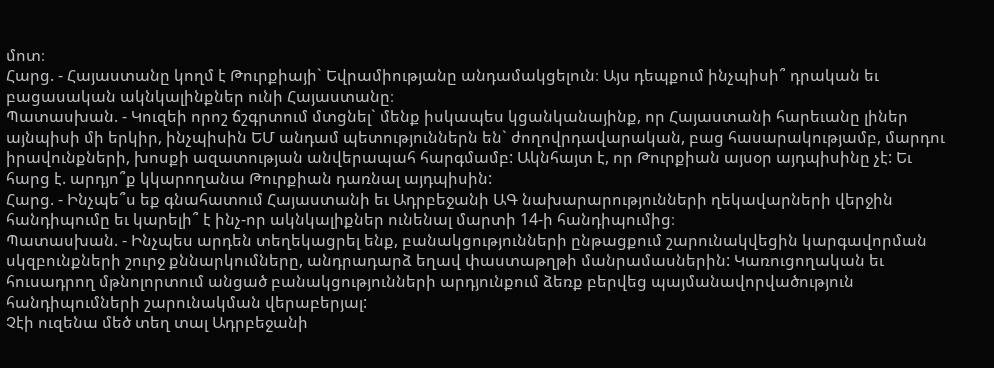մոտ։
Հարց. - Հայաստանը կողմ է Թուրքիայի` Եվրամիությանը անդամակցելուն։ Այս դեպքում ինչպիսի՞ դրական եւ բացասական ակնկալինքներ ունի Հայաստանը։
Պատասխան. - Կուզեի որոշ ճշգրտում մտցնել` մենք իսկապես կցանկանայինք, որ Հայաստանի հարեւանը լիներ այնպիսի մի երկիր, ինչպիսին ԵՄ անդամ պետություններն են` ժողովրդավարական, բաց հասարակությամբ, մարդու իրավունքների, խոսքի ազատության անվերապահ հարգմամբ: Ակնհայտ է, որ Թուրքիան այսօր այդպիսինը չէ: Եւ հարց է. արդյո՞ք կկարողանա Թուրքիան դառնալ այդպիսին:
Հարց. - Ինչպե՞ս եք գնահատում Հայաստանի եւ Ադրբեջանի ԱԳ նախարարությունների ղեկավարների վերջին հանդիպումը եւ կարելի՞ է ինչ-որ ակնկալիքներ ունենալ մարտի 14-ի հանդիպումից։
Պատասխան. - Ինչպես արդեն տեղեկացրել ենք, բանակցությունների ընթացքում շարունակվեցին կարգավորման սկզբունքների շուրջ քննարկումները, անդրադարձ եղավ փաստաթղթի մանրամասներին: Կառուցողական եւ հուսադրող մթնոլորտում անցած բանակցությունների արդյունքում ձեռք բերվեց պայմանավորվածություն հանդիպումների շարունակման վերաբերյալ:
Չէի ուզենա մեծ տեղ տալ Ադրբեջանի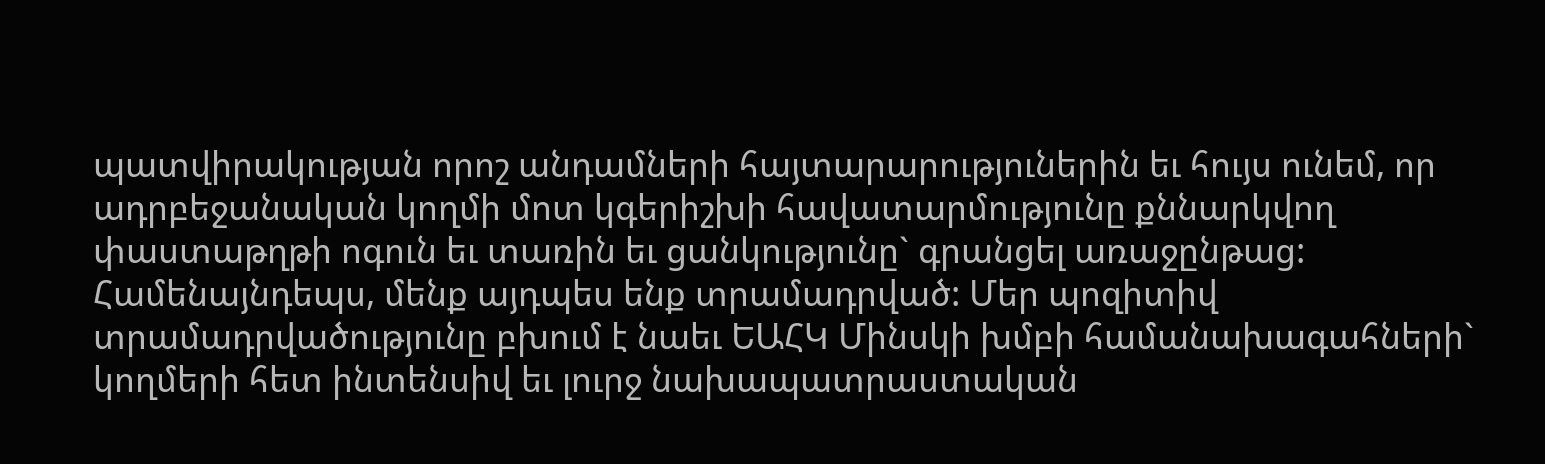պատվիրակության որոշ անդամների հայտարարություներին եւ հույս ունեմ, որ ադրբեջանական կողմի մոտ կգերիշխի հավատարմությունը քննարկվող փաստաթղթի ոգուն եւ տառին եւ ցանկությունը` գրանցել առաջընթաց: Համենայնդեպս, մենք այդպես ենք տրամադրված: Մեր պոզիտիվ տրամադրվածությունը բխում է նաեւ ԵԱՀԿ Մինսկի խմբի համանախագահների` կողմերի հետ ինտենսիվ եւ լուրջ նախապատրաստական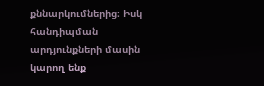քննարկումներից։ Իսկ հանդիպման արդյունքների մասին կարող ենք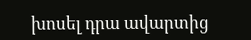խոսել դրա ավարտից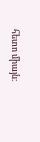հետո միայն։